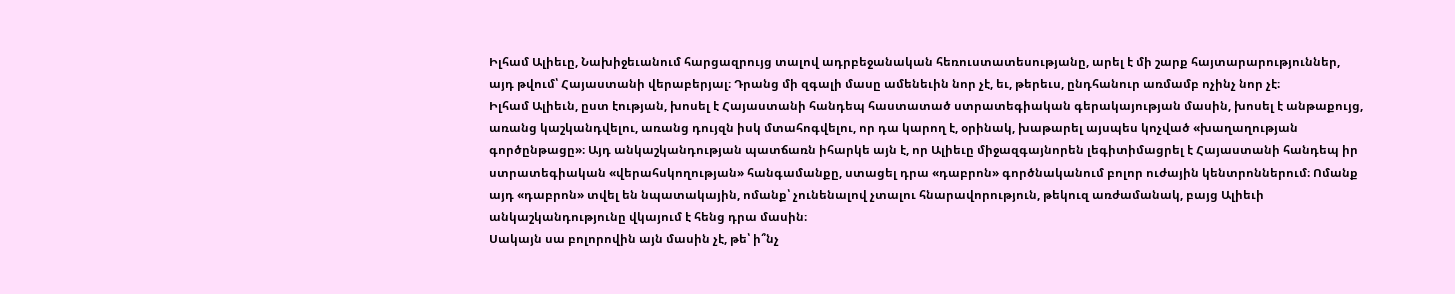Իլհամ Ալիեւը, Նախիջեւանում հարցազրույց տալով ադրբեջանական հեռուստատեսությանը, արել է մի շարք հայտարարություններ, այդ թվում՝ Հայաստանի վերաբերյալ։ Դրանց մի զգալի մասը ամենեւին նոր չէ, եւ, թերեւս, ընդհանուր առմամբ ոչինչ նոր չէ։
Իլհամ Ալիեւն, ըստ էության, խոսել է Հայաստանի հանդեպ հաստատած ստրատեգիական գերակայության մասին, խոսել է անթաքույց, առանց կաշկանդվելու, առանց դույզն իսկ մտահոգվելու, որ դա կարող է, օրինակ, խաթարել այսպես կոչված «խաղաղության գործընթացը»։ Այդ անկաշկանդության պատճառն իհարկե այն է, որ Ալիեւը միջազգայնորեն լեգիտիմացրել է Հայաստանի հանդեպ իր ստրատեգիական «վերահսկողության» հանգամանքը, ստացել դրա «դաբրոն» գործնականում բոլոր ուժային կենտրոններում։ Ոմանք այդ «դաբրոն» տվել են նպատակային, ոմանք՝ չունենալով չտալու հնարավորություն, թեկուզ առժամանակ, բայց Ալիեւի անկաշկանդությունը վկայում է հենց դրա մասին։
Սակայն սա բոլորովին այն մասին չէ, թե՝ ի՞նչ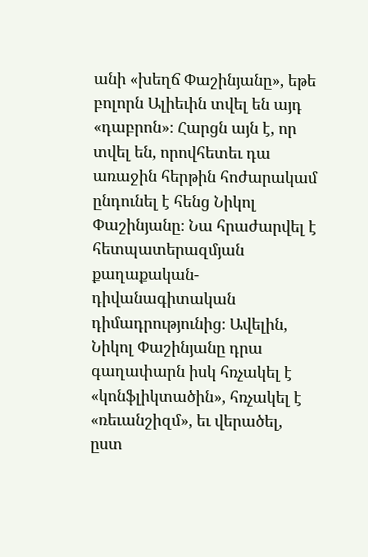անի «խեղճ Փաշինյանը», եթե բոլորն Ալիեւին տվել են այդ «դաբրոն»։ Հարցն այն է, որ տվել են, որովհետեւ դա առաջին հերթին հոժարակամ ընդունել է հենց Նիկոլ Փաշինյանը։ Նա հրաժարվել է հետպատերազմյան քաղաքական-դիվանագիտական դիմադրությունից։ Ավելին, Նիկոլ Փաշինյանը դրա գաղափարն իսկ հռչակել է «կոնֆլիկտածին», հռչակել է «ռեւանշիզմ», եւ վերածել, ըստ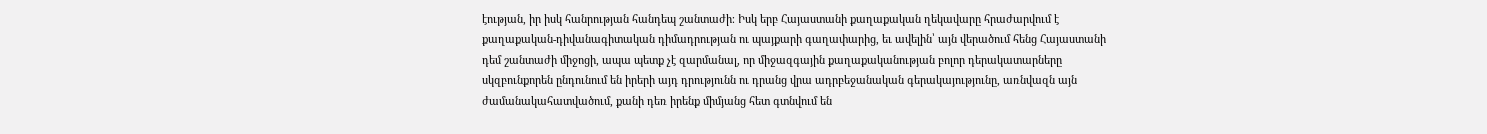էության, իր իսկ հանրության հանդեպ շանտաժի։ Իսկ երբ Հայաստանի քաղաքական ղեկավարը հրաժարվում է քաղաքական-դիվանագիտական դիմադրության ու պայքարի գաղափարից, եւ ավելին՝ այն վերածում հենց Հայաստանի դեմ շանտաժի միջոցի, ապա պետք չէ զարմանալ, որ միջազգային քաղաքականության բոլոր դերակատարները սկզբունքորեն ընդունում են իրերի այդ դրությունն ու դրանց վրա ադրբեջանական գերակայությունը, առնվազն այն ժամանակահատվածում, քանի դեռ իրենք միմյանց հետ գտնվում են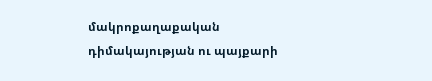մակրոքաղաքական դիմակայության ու պայքարի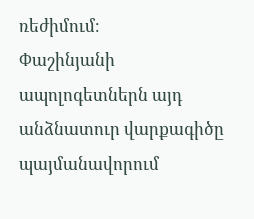ռեժիմում։
Փաշինյանի ապոլոգետներն այդ անձնատուր վարքագիծը պայմանավորում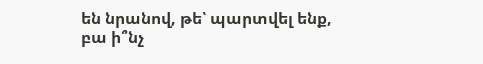են նրանով, թե՝ պարտվել ենք, բա ի՞նչ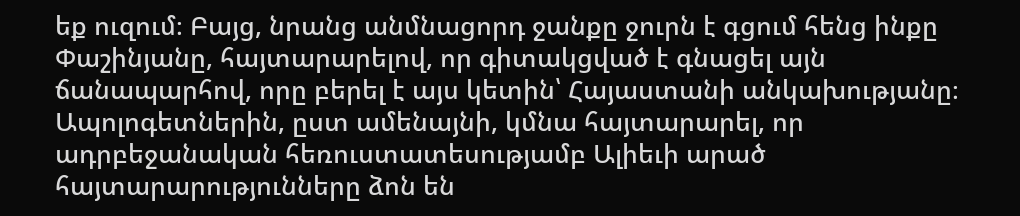եք ուզում։ Բայց, նրանց անմնացորդ ջանքը ջուրն է գցում հենց ինքը Փաշինյանը, հայտարարելով, որ գիտակցված է գնացել այն ճանապարհով, որը բերել է այս կետին՝ Հայաստանի անկախությանը։ Ապոլոգետներին, ըստ ամենայնի, կմնա հայտարարել, որ ադրբեջանական հեռուստատեսությամբ Ալիեւի արած հայտարարությունները ձոն են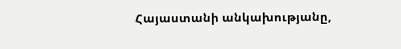Հայաստանի անկախությանը,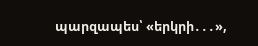պարզապես՝ «երկրի․․․»,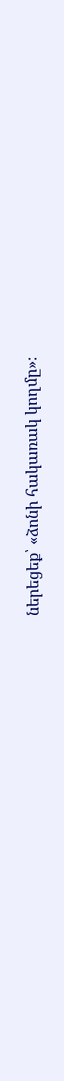ներեցեք՝ «ձոնի հակառակ կողմը»։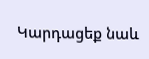Կարդացեք նաև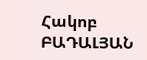Հակոբ ԲԱԴԱԼՅԱՆ